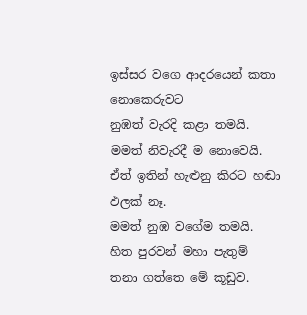ඉස්සර වගෙ ආදරයෙන් කතා නොකෙරුවට
නුඹත් වැරදි කළා තමයි.
මමත් නිවැරදී ම නොවෙයි.
ඒත් ඉතින් හැළුනු කිරට හඬා ඵලක් නෑ.
මමත් නුඹ වගේම තමයි.
හිත පුරවන් මහා පැතුම්
තනා ගත්තෙ මේ කූඩුව.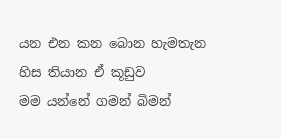යන එන කන බොන හැමතැන
හිස තියාන ඒ කූඩුව
මම යන්නේ ගමන් බිමන්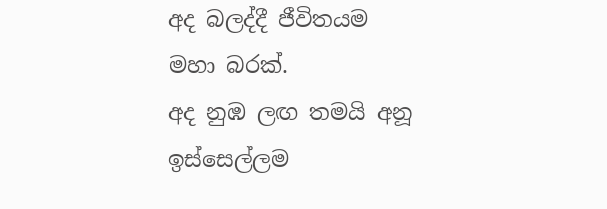අද බලද්දී ජීවිතයම
මහා බරක්.
අද නුඹ ලඟ තමයි අනූ
ඉස්සෙල්ලම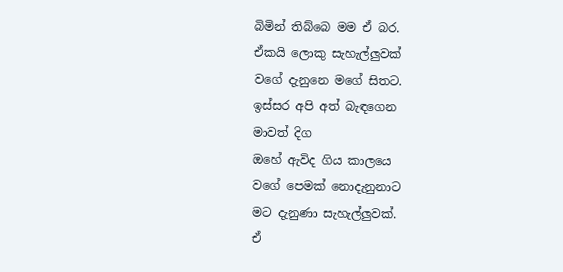බිමින් තිබ්බෙ මම ඒ බර.
ඒකයි ලොකු සැහැල්ලුවක්
වගේ දැනුනෙ මගේ සිතට.
ඉස්සර අපි අත් බැඳගෙන
මාවත් දිග
ඔහේ ඇවිද ගිය කාලයෙ
වගේ පෙමක් නොදැනුනාට
මට දැනුණා සැහැල්ලුවක්.
ඒ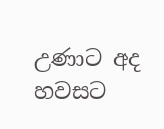උණාට අද හවසට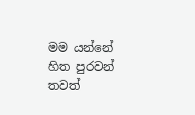මම යන්නේ
හිත පුරවන් තවත්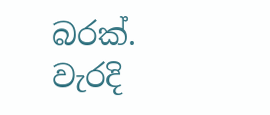බරක්.
වැරදි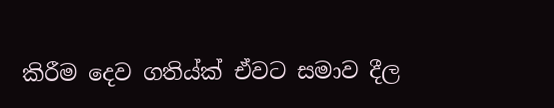කිරීම දෙව ගතිය්ක් ඒවට සමාව දීල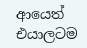ආයෙත් එයාලටම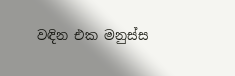වඳින එක මනුස්ස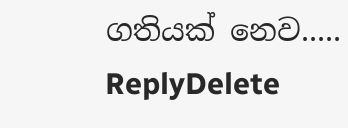ගතියක් නෙව.....
ReplyDelete